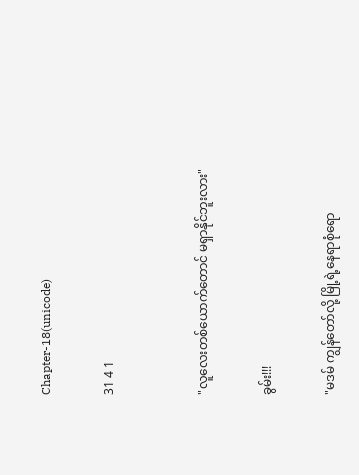Chapter-18(unicode)

31 4 1


"လူလေးတစ်ယောက်တောင် မရှာနိုင်ဘူးလား"

ခွမ်း!!!

"မဒမ် ကျွန်တော်လို့ မြို့ရဲ့နေရာစုံရော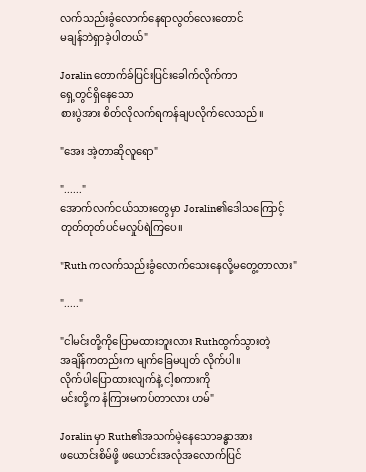လက်သည်းခွံလောက်နေရာလွတ်လေးတောင်
မချန်ဘဲရှာခဲ့ပါတယ်"

Joralin တောက်ခ်ပြင်းပြင်းခေါက်လိုက်ကာ
ရှေ့တွင်ရှိနေသော
စားပွဲအား စိတ်လိုလက်ရကန်ချပလိုက်လေသည်။

"အေး အဲ့တာဆိုလူရော"

"......"
အောက်လက်ငယ်သားတွေမှာ Joralin၏ဒေါသကြောင့်
တုတ်တုတ်ပင်မလှုပ်ရဲကြပေ။

"Ruth ကလက်သည်းခွံလောက်သေးနေလို့မတွေ့တာလား"

"....."

"ငါမင်းတို့ကိုပြောမထားဘူးလား Ruthထွက်သွားတဲ့
အချိန်ကတည်းက မျက်ခြေမပျတ် လိုက်ပါ။
လိုက်ပါပြောထားလျက်နဲ့ ငါ့စကားကို
မင်းတို့က နံကြားမကပ်တာလား ဟမ်"

Joralin မှာ Ruth၏အသက်မဲ့နေသောခန္ဓာအား
ဖယောင်းစိမ်ဖို့ ဖယောင်းအလုံအလောက်ပြင်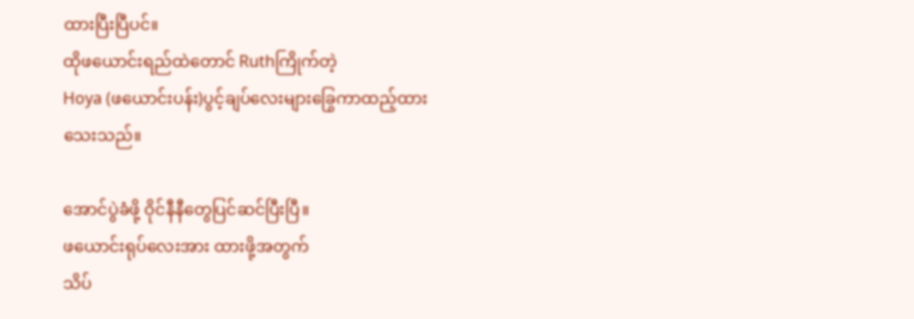ထားပြီးပြီပင်။
ထိုဖယောင်းရည်ထဲတောင် Ruthကြိုက်တဲ့
Hoya (ဖယောင်းပန်း)ပွင့်ချပ်လေးများခြွေကာထည့်ထား
သေးသည်။

အောင်ပွဲခံဖို့ ဝိုင်နီနီတွေပြင်ဆင်ပြီးပြီ။
ဖယောင်းရုပ်လေးအား ထားဖို့အတွက်
သိပ်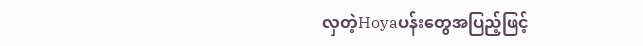လှတဲ့Hoyaပန်းတွေအပြည့်ဖြင့်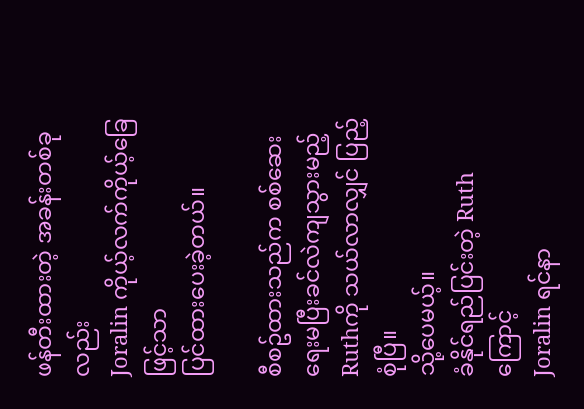ဖန်တီးထားတဲ့ အခန်းတစ်ခုလည်း
Joralin ကိုယ့်လက်ကိုယ့်ခြေဖြင့်သာ
ပြင်ထားပေးခဲ့တယ်။

စီစဥ်ထားသည်က စစ်ဆေးရေးမပြီးခင်လဲကျသွားမည့်
Ruthကို သယ်လာလျှင် ပြည့်စုံပြီ။
သို့ပေမယ့်။
ခံနိုင်ရည်ပြင်းတဲ့ Ruthကြောင့်
Joralin ရင်နာ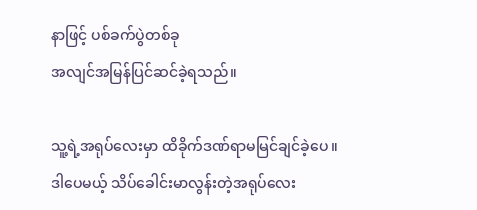နာဖြင့် ပစ်ခက်ပွဲတစ်ခု
အလျင်အမြန်ပြင်ဆင်ခဲ့ရသည်။

သူ့ရဲ့အရုပ်လေးမှာ ထိခိုက်ဒဏ်ရာမမြင်ချင်ခဲ့ပေ။
ဒါပေမယ့် သိပ်ခေါင်းမာလွန်းတဲ့အရုပ်လေး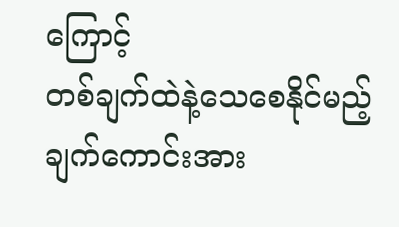ကြောင့်
တစ်ချက်ထဲနဲ့သေစေနိုင်မည့် ချက်ကောင်းအား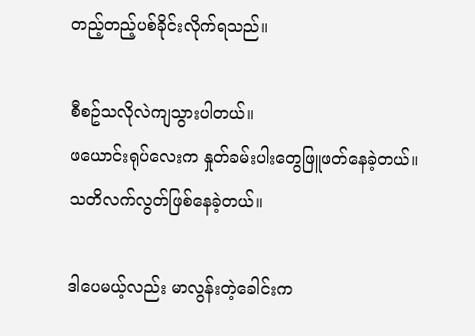တည့်တည့်ပစ်ခိုင်းလိုက်ရသည်။

စီစဥ်သလိုလဲကျသွားပါတယ်။
ဖယောင်းရုပ်လေးက နှုတ်ခမ်းပါးတွေဖြူဖတ်နေခဲ့တယ်။
သတိလက်လွတ်ဖြစ်နေခဲ့တယ်။

ဒါပေမယ့်လည်း မာလွန်းတဲ့ခေါင်းက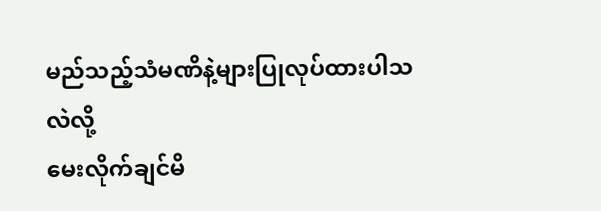မည်သည့်သံမဏိနဲ့များပြုလုပ်ထားပါသလဲလို့
မေးလိုက်ချင်မိ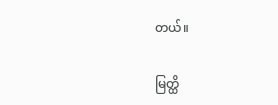တယ်။

မြတ္ထိ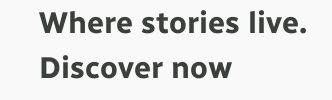Where stories live. Discover now